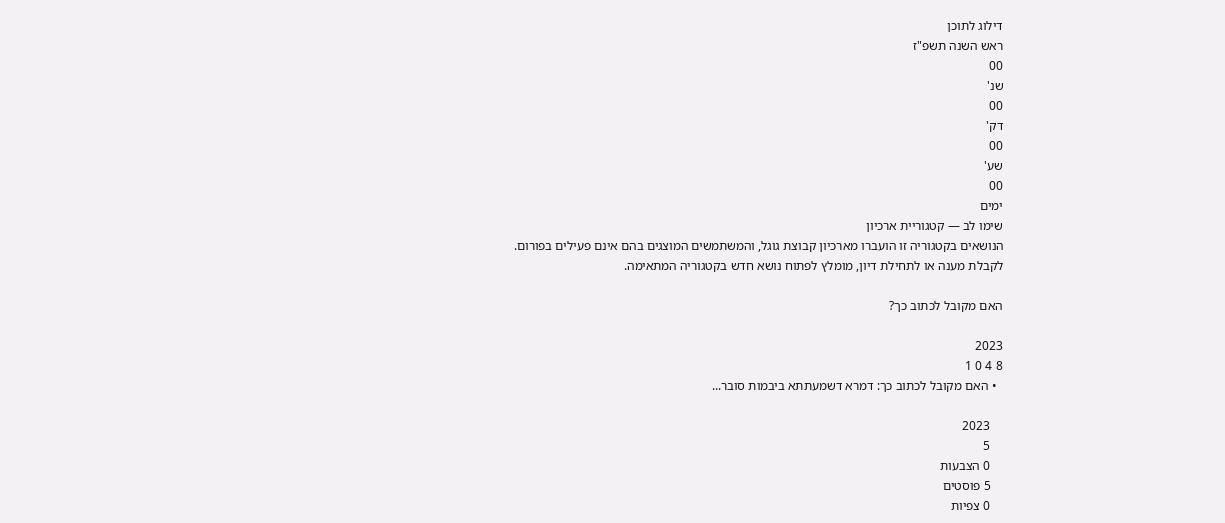דילוג לתוכן
ראש השנה תשפ"ז
00
שנ'
00
דק'
00
שע'
00
ימים
שימו לב — קטגוריית ארכיון
הנושאים בקטגוריה זו הועברו מארכיון קבוצת גוגל, והמשתמשים המוצגים בהם אינם פעילים בפורום.
לקבלת מענה או לתחילת דיון, מומלץ לפתוח נושא חדש בקטגוריה המתאימה.

האם מקובל לכתוב כך?

2023
8 4 0 1
  • האם מקובל לכתוב כך: דמרא דשמעתתא ביבמות סובר...

    2023
    5
    0 הצבעות
    5 פוסטים
    0 צפיות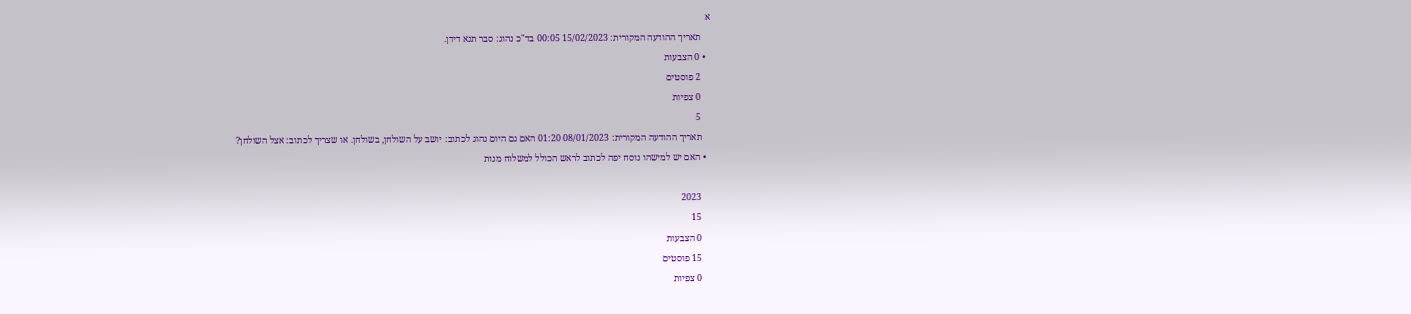א
    תאריך ההודעה המקורית: 15/02/2023 00:05 בד"כ נהוג: סבר תנא דידן.
  • 0 הצבעות
    2 פוסטים
    0 צפיות
    5
    תאריך ההודעה המקורית: 08/01/2023 01:20 האם גם היום נהוג לכתוב: יושב על השולחן, בשולחן. או שצריך לכתוב: אצל השולחן?
  • האם יש למישהו נוסח יפה לכתוב לראש הכולל למשלוח מנות

    2023
    15
    0 הצבעות
    15 פוסטים
    0 צפיות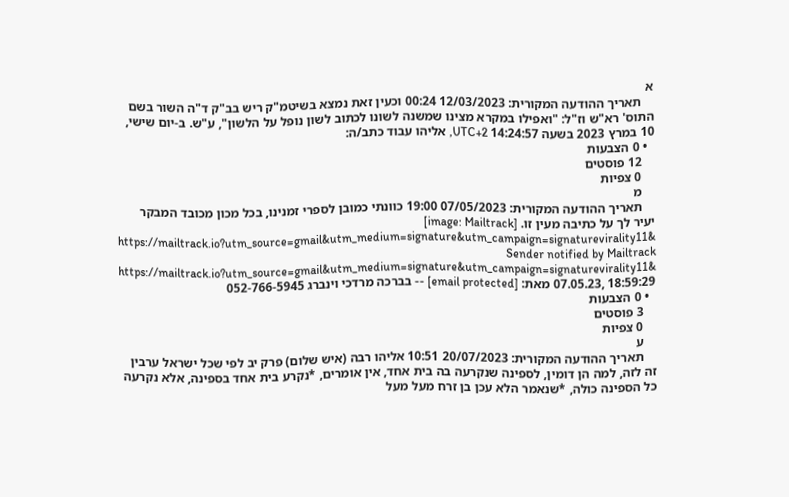א
    תאריך ההודעה המקורית: 12/03/2023 00:24 וכעין זאת נמצא בשיטמ"ק ריש בב"ק ד"ה השור בשם התוס' רא"ש וז"ל: "ואפילו במקרא מצינו שמשנה לשונו לכתוב לשון נופל על הלשון", ע"ש. ב-יום שישי, 10 במרץ 2023 בשעה 14:24:57 UTC+2, אליהו עבוד כתב/ה:
  • 0 הצבעות
    12 פוסטים
    0 צפיות
    מ
    תאריך ההודעה המקורית: 07/05/2023 19:00 כוונתי כמובן לספרי זמנינו, בכל מכון מכובד המבקר יעיר לך על כתיבה מעין זו. [image: Mailtrack] https://mailtrack.io?utm_source=gmail&utm_medium=signature&utm_campaign=signaturevirality11& Sender notified by Mailtrack https://mailtrack.io?utm_source=gmail&utm_medium=signature&utm_campaign=signaturevirality11& 07.05.23, 18:59:29 מאת: [email protected] -- בברכה מרדכי וינברג 052-766-5945
  • 0 הצבעות
    3 פוסטים
    0 צפיות
    ע
    תאריך ההודעה המקורית: 20/07/2023 10:51 אליהו רבה (איש שלום) פרק יב לפי שכל ישראל ערבין זה לזה, למה הן דומין, לספינה שנקרעה בה בית אחד, אין אומרים, *נקרע בית אחד בספינה, אלא נקרעה כל הספינה כולה, *שנאמר הלא עכן בן זרח מעל מעל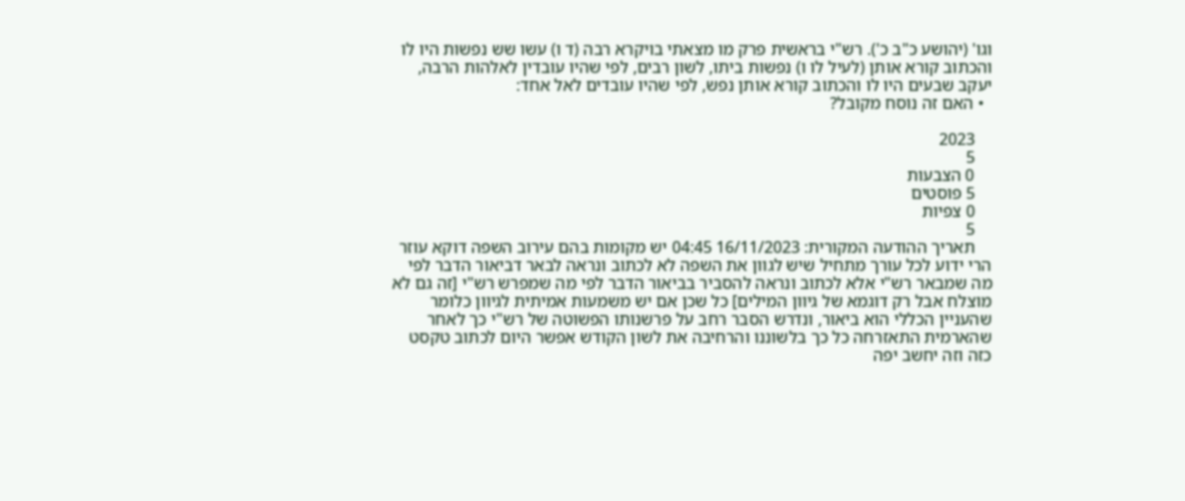וגו' (יהושע כ"ב כ'). רש"י בראשית פרק מו מצאתי בויקרא רבה (ד ו) עשו שש נפשות היו לו והכתוב קורא אותן (לעיל לו ו) נפשות ביתו, לשון רבים, לפי שהיו עובדין לאלהות הרבה, יעקב שבעים היו לו והכתוב קורא אותן נפש, לפי שהיו עובדים לאל אחד:
  • האם זה נוסח מקובל?

    2023
    5
    0 הצבעות
    5 פוסטים
    0 צפיות
    5
    תאריך ההודעה המקורית: 16/11/2023 04:45 יש מקומות בהם עירוב השפה דוקא עוזר הרי ידוע לכל עורך מתחיל שיש לגוון את השפה לא לכתוב ונראה לבאר דביאור הדבר לפי מה שמבאר רש"י אלא לכתוב ונראה להסביר בביאור הדבר לפי מה שמפרש רש"י [זה גם לא מוצלח אבל רק דוגמא של גיוון המילים] כל שכן אם יש משמעות אמיתית לגיוון כלומר שהעניין הכללי הוא ביאור, ונדרש הסבר רחב על פרשנותו הפשוטה של רש"י כך לאחר שהארמית התאזרחה כל כך בלשוננו והרחיבה את לשון הקודש אפשר היום לכתוב טקסט כזה וזה יחשב יפה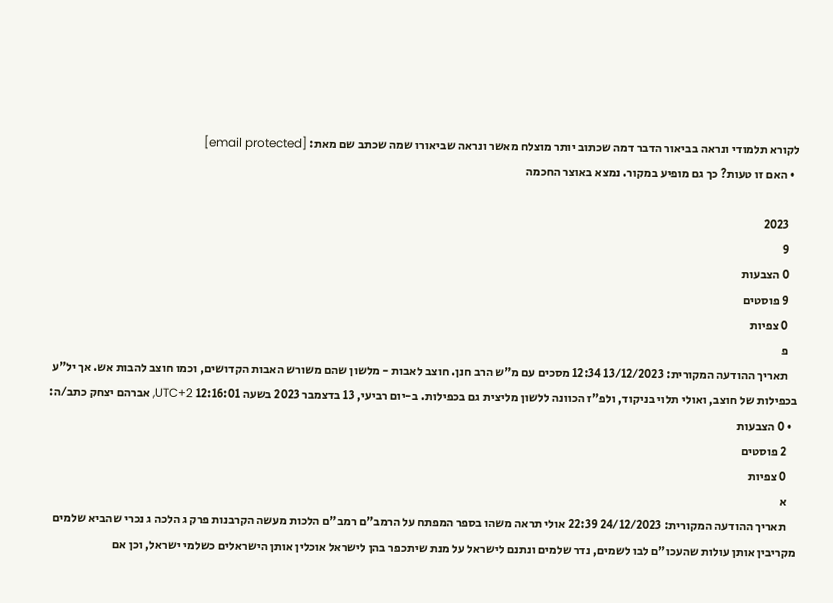לקורא תלמודי ונראה בביאור הדבר דמה שכתוב יותר מוצלח מאשר ונראה שביאורו שמה שכתב שם מאת: [email protected]
  • האם זו טעות? כך גם מופיע במקור. נמצא באוצר החכמה

    2023
    9
    0 הצבעות
    9 פוסטים
    0 צפיות
    פ
    תאריך ההודעה המקורית: 13/12/2023 12:34 מסכים עם מ"ש הרב חנן. חוצב לאבות - מלשון שהם משורש האבות הקדושים, וכמו חוצב להבות אש. אך יל"ע בכפילות של חוצב, ואולי תלוי בניקוד, ולפ"ז הכוונה ללשון מליצית גם בכפילות. ב-יום רביעי, 13 בדצמבר 2023 בשעה 12:16:01 UTC+2, אברהם יצחק כתב/ה:
  • 0 הצבעות
    2 פוסטים
    0 צפיות
    א
    תאריך ההודעה המקורית: 24/12/2023 22:39 אולי תראה משהו בספר המפתח על הרמב"ם רמב"ם הלכות מעשה הקרבנות פרק ג הלכה ג נכרי שהביא שלמים מקריבין אותן עולות שהעכו"ם לבו לשמים, נדר שלמים ונתנם לישראל על מנת שיתכפר בהן לישראל אוכלין אותן הישראלים כשלמי ישראל, וכן אם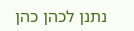נתנן לכהן כהן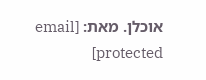אוכלן. מאת: [email protected]